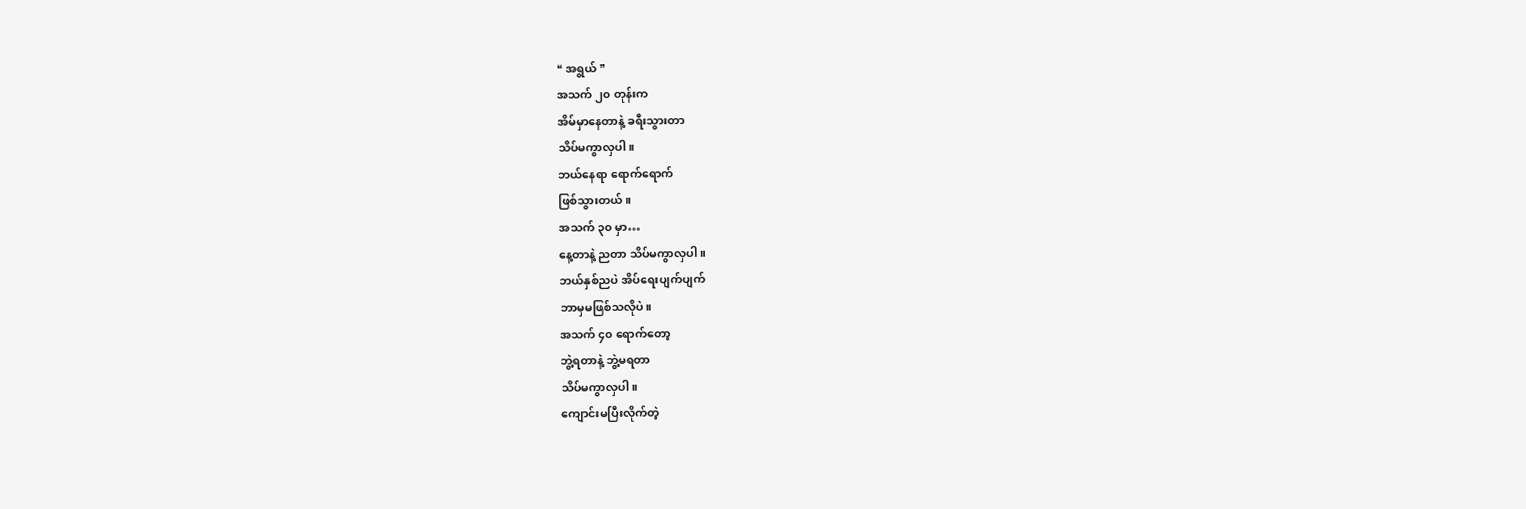❝ အရွယ် ❞
အသက် ၂၀ တုန်းက
အိမ်မှာနေတာနဲ့ ခရီးသွားတာ
သိပ်မကွာလှပါ။
ဘယ်နေရာ ရောက်ရောက်
ဖြစ်သွားတယ်။
အသက် ၃၀ မှာ…
နေ့တာနဲ့ ညတာ သိပ်မကွာလှပါ။
ဘယ်နှစ်ညပဲ အိပ်ရေးပျက်ပျက်
ဘာမှမဖြစ်သလိုပဲ။
အသက် ၄၀ ရောက်တော့
ဘွဲ့ရတာနဲ့ ဘွဲ့မရတာ
သိပ်မကွာလှပါ။
ကျောင်းမပြီးလိုက်တဲ့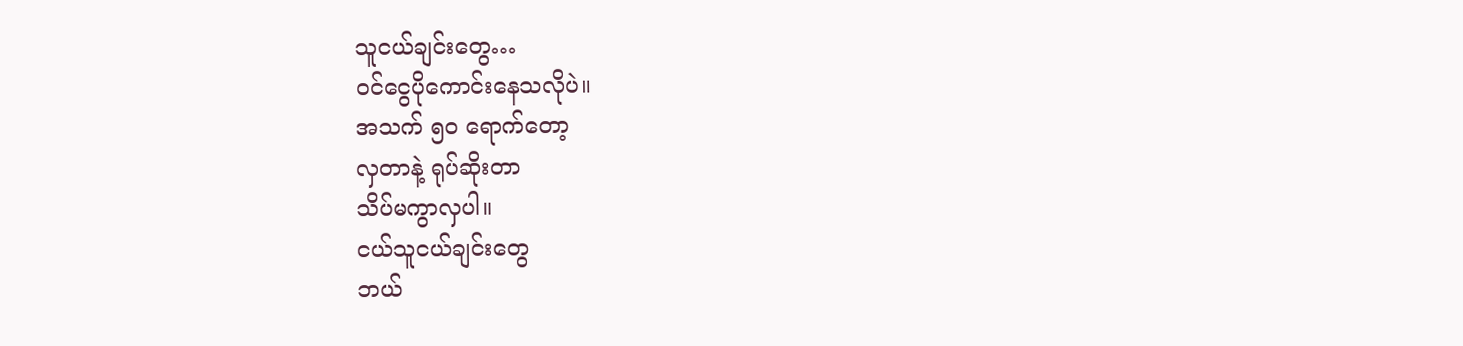သူငယ်ချင်းတွေ…
၀င်ငွေပိုကောင်းနေသလိုပဲ။
အသက် ၅၀ ရောက်တော့
လှတာနဲ့ ရုပ်ဆိုးတာ
သိပ်မကွာလှပါ။
ငယ်သူငယ်ချင်းတွေ
ဘယ်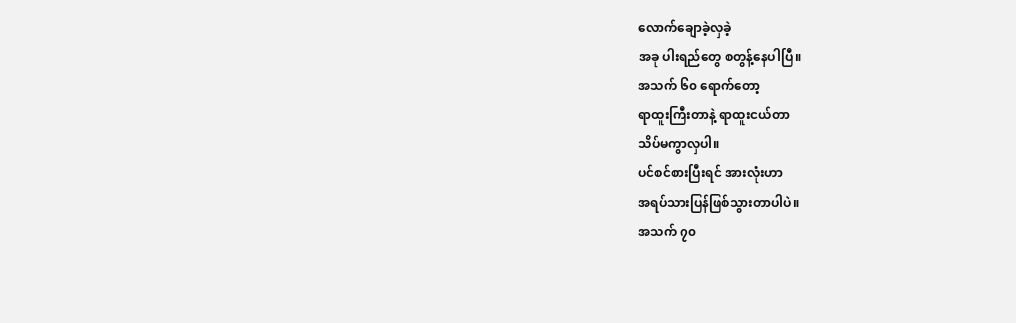လောက်ချောခဲ့လှခဲ့
အခု ပါးရည်တွေ စတွန့်နေပါပြီ။
အသက် ၆၀ ရောက်တော့
ရာထူးကြီးတာနဲ့ ရာထူးငယ်တာ
သိပ်မကွာလှပါ။
ပင်စင်စားပြီးရင် အားလုံးဟာ
အရပ်သားပြန်ဖြစ်သွားတာပါပဲ။
အသက် ၇၀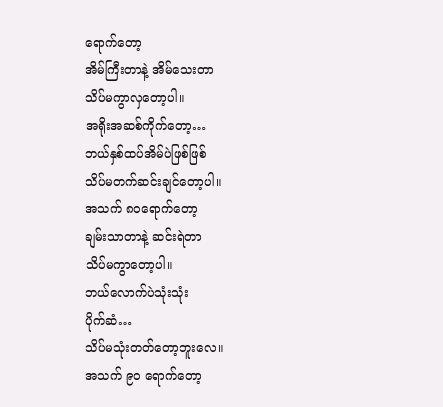ရောက်တော့
အိမ်ကြီးတာနဲ့ အိမ်သေးတာ
သိပ်မကွာလှတော့ပါ။
အရိုးအဆစ်ကိုက်တော့…
ဘယ်နှစ်ထပ်အိမ်ပဲဖြစ်ဖြစ်
သိပ်မတက်ဆင်းချင်တော့ပါ။
အသက် ၈၀ရောက်တော့
ချမ်းသာတာနဲ့ ဆင်းရဲတာ
သိပ်မကွာတော့ပါ။
ဘယ်လောက်ပဲသုံးသုံး
ပိုက်ဆံ…
သိပ်မသုံးတတ်တော့ဘူးလေ။
အသက် ၉၀ ရောက်တော့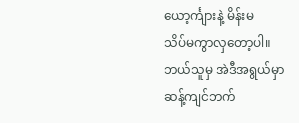ယော့င်္ကျားနဲ့ မိန်းမ
သိပ်မကွာလှတော့ပါ။
ဘယ်သူမှ အဲဒီအရွယ်မှာ
ဆန့်ကျင်ဘက်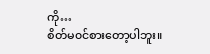ကို…
စိတ်မ၀င်စားတော့ပါဘူး။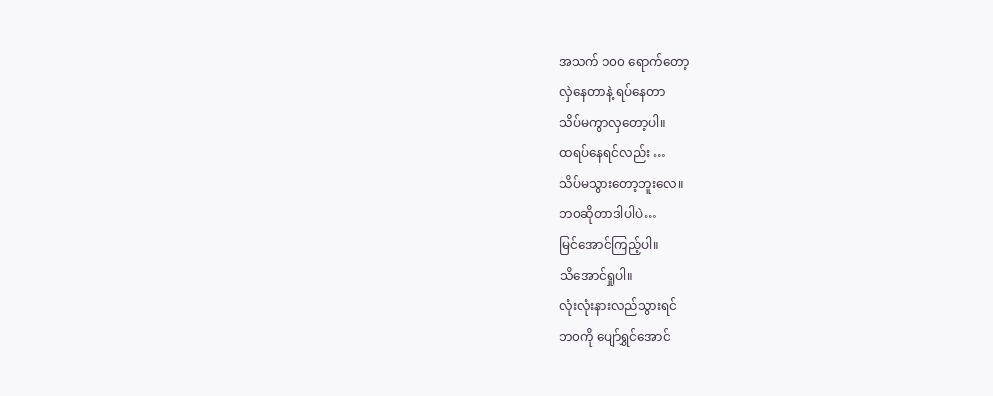အသက် ၁၀၀ ရောက်တော့
လှဲနေတာနဲ့ ရပ်နေတာ
သိပ်မကွာလှတော့ပါ။
ထရပ်နေရင်လည်း …
သိပ်မသွားတော့ဘူးလေ။
ဘ၀ဆိုတာဒါပါပဲ…
မြင်အောင်ကြည့်ပါ။
သိအောင်ရှုပါ။
လုံးလုံးနားလည်သွားရင်
ဘ၀ကို ပျော်ရွှင်အောင်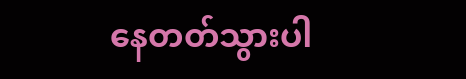နေတတ်သွားပါ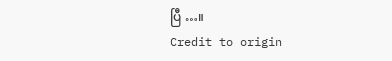ပြီ …။
Credit to origin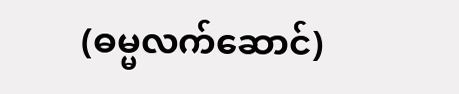(ဓမ္မလက်ဆောင်)